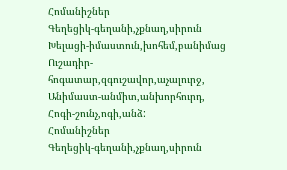Հոմանիշներ
Գեղեցիկ-գեղանի,չքնաղ,սիրուն
Խելացի-իմաստուն,խոհեմ,բանիմաց
Ուշադիր-հոգատար,զգուշավոր,աչալուրջ,
Անիմաստ-անմիտ,անխորհուրդ,
Հոգի-շունչ,ոգի,անձ:
Հոմանիշներ
Գեղեցիկ-գեղանի,չքնաղ,սիրուն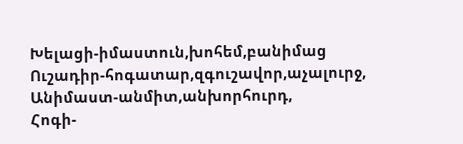Խելացի-իմաստուն,խոհեմ,բանիմաց
Ուշադիր-հոգատար,զգուշավոր,աչալուրջ,
Անիմաստ-անմիտ,անխորհուրդ,
Հոգի-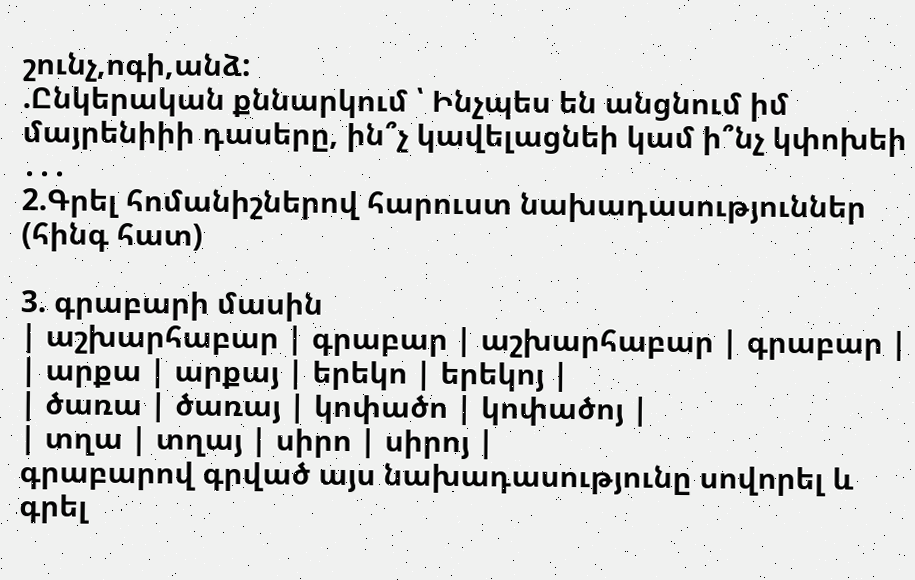շունչ,ոգի,անձ:
.Ընկերական քննարկում ՝ Ինչպես են անցնում իմ մայրենիիի դասերը, ին՞չ կավելացնեի կամ ի՞նչ կփոխեի ․․․
2.Գրել հոմանիշներով հարուստ նախադասություններ (հինգ հատ)

3. գրաբարի մասին
| աշխարհաբար | գրաբար | աշխարհաբար | գրաբար |
| արքա | արքայ | երեկո | երեկոյ |
| ծառա | ծառայ | կոփածո | կոփածոյ |
| տղա | տղայ | սիրո | սիրոյ |
գրաբարով գրված այս նախադասությունը սովորել և գրել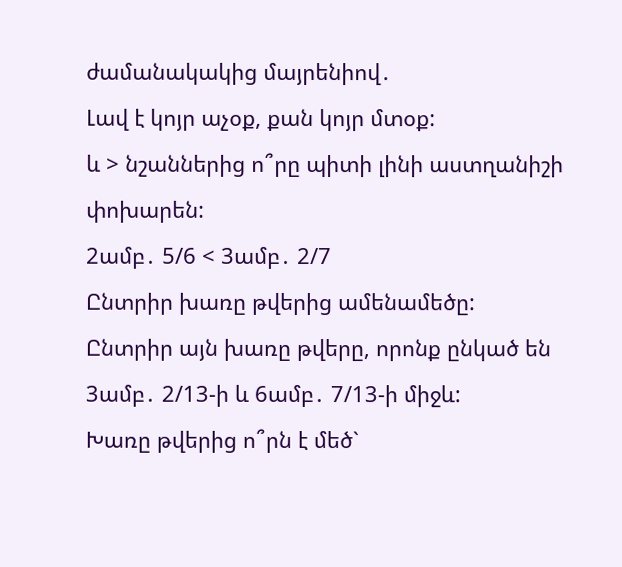ժամանակակից մայրենիով․
Լավ է կոյր աչօք, քան կոյր մտօք:
և > նշաններից ո՞րը պիտի լինի աստղանիշի փոխարեն:
2ամբ․ 5/6 < 3ամբ․ 2/7
Ընտրիր խառը թվերից ամենամեծը:
Ընտրիր այն խառը թվերը, որոնք ընկած են 3ամբ․ 2/13-ի և 6ամբ․ 7/13-ի միջև:
Խառը թվերից ո՞րն է մեծ`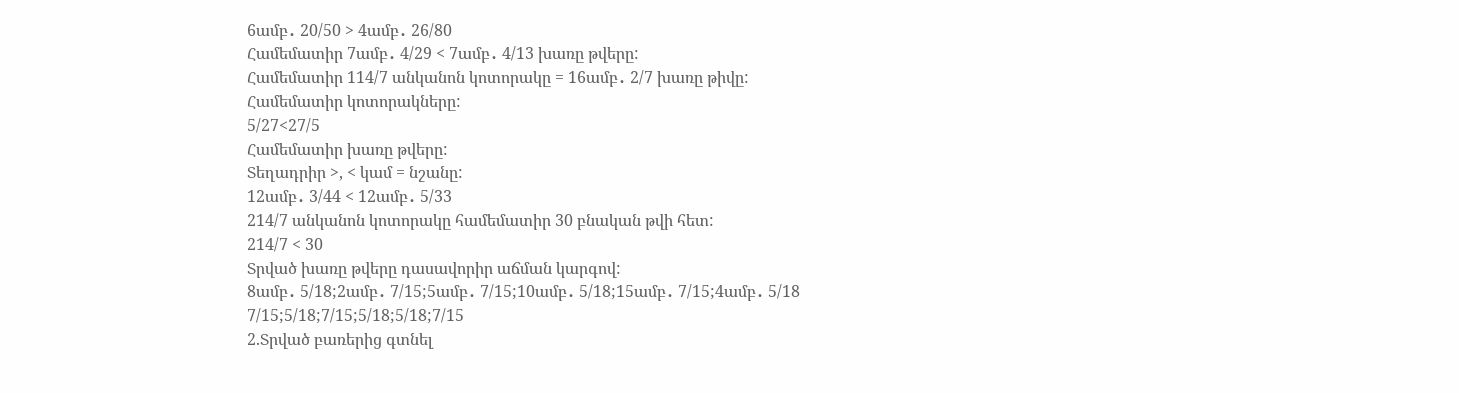6ամբ․ 20/50 > 4ամբ․ 26/80
Համեմատիր 7ամբ․ 4/29 < 7ամբ․ 4/13 խառը թվերը:
Համեմատիր 114/7 անկանոն կոտորակը = 16ամբ․ 2/7 խառը թիվը:
Համեմատիր կոտորակները:
5/27<27/5
Համեմատիր խառը թվերը:
Տեղադրիր >, < կամ = նշանը:
12ամբ․ 3/44 < 12ամբ․ 5/33
214/7 անկանոն կոտորակը համեմատիր 30 բնական թվի հետ:
214/7 < 30
Տրված խառը թվերը դասավորիր աճման կարգով:
8ամբ․ 5/18;2ամբ․ 7/15;5ամբ․ 7/15;10ամբ․ 5/18;15ամբ․ 7/15;4ամբ․ 5/18
7/15;5/18;7/15;5/18;5/18;7/15
2.Տրված բառերից գտնել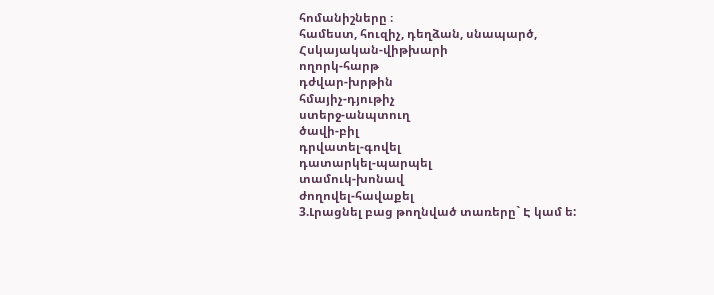հոմանիշները ։
համեստ, հուզիչ, դեղձան, սնապարծ,
Հսկայական-վիթխարի
ողորկ-հարթ
դժվար-խրթին
հմայիչ-դյութիչ
ստերջ-անպտուղ
ծավի-բիլ
դրվատել-գովել
դատարկել-պարպել
տամուկ-խոնավ
ժողովել-հավաքել
3.Լրացնել բաց թողնված տառերը` Է կամ ե: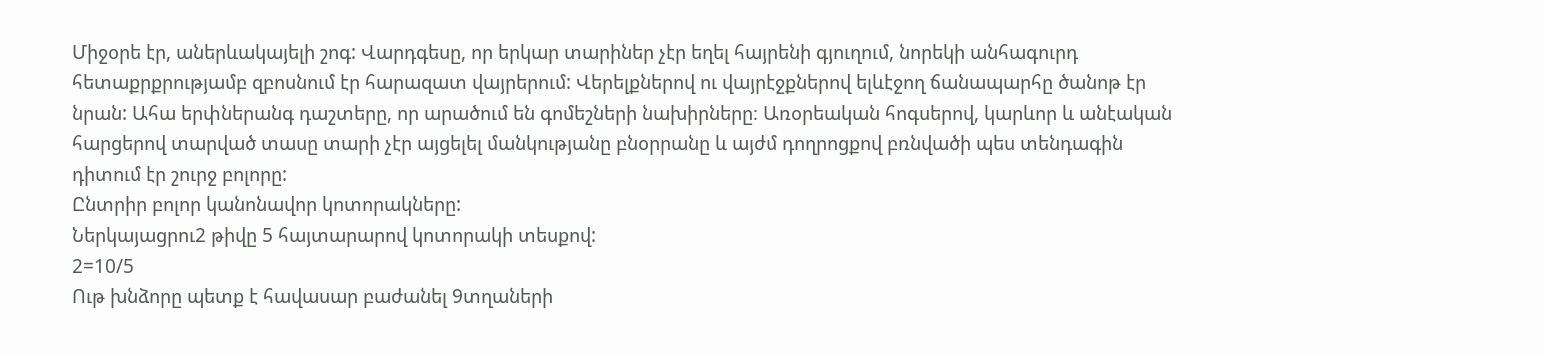Միջօրե էր, աներևակայելի շոգ: Վարդգեսը, որ երկար տարիներ չէր եղել հայրենի գյուղում, նորեկի անհագուրդ հետաքրքրությամբ զբոսնում էր հարազատ վայրերում: Վերելքներով ու վայրէջքներով ելևէջող ճանապարհը ծանոթ էր նրան: Ահա երփներանգ դաշտերը, որ արածում են գոմեշների նախիրները։ Առօրեական հոգսերով, կարևոր և անէական հարցերով տարված տասը տարի չէր այցելել մանկությանը բնօրրանը և այժմ դողրոցքով բռնվածի պես տենդագին դիտում էր շուրջ բոլորը:
Ընտրիր բոլոր կանոնավոր կոտորակները:
Ներկայացրու2 թիվը 5 հայտարարով կոտորակի տեսքով:
2=10/5
Ութ խնձորը պետք է հավասար բաժանել 9տղաների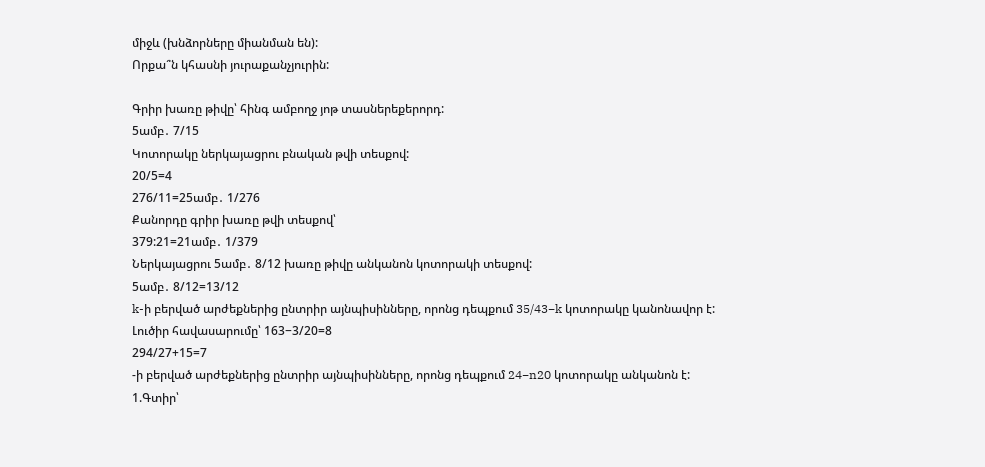միջև (խնձորները միանման են):
Որքա՞ն կհասնի յուրաքանչյուրին:

Գրիր խառը թիվը՝ հինգ ամբողջ յոթ տասներեքերորդ:
5ամբ․ 7/15
Կոտորակը ներկայացրու բնական թվի տեսքով:
20/5=4
276/11=25ամբ․ 1/276
Քանորդը գրիր խառը թվի տեսքով՝
379:21=21ամբ․ 1/379
Ներկայացրու 5ամբ․ 8/12 խառը թիվը անկանոն կոտորակի տեսքով:
5ամբ․ 8/12=13/12
k-ի բերված արժեքներից ընտրիր այնպիսինները, որոնց դեպքում 35/43−k կոտորակը կանոնավոր է:
Լուծիր հավասարումը՝ 163−3/20=8
294/27+15=7
-ի բերված արժեքներից ընտրիր այնպիսինները, որոնց դեպքում 24−n20 կոտորակը անկանոն է:
1.Գտիր՝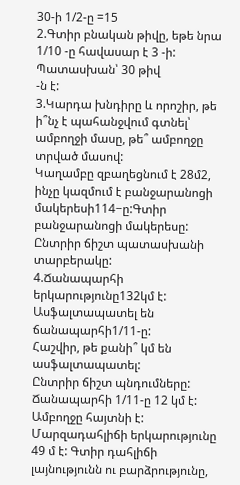30-ի 1/2-ը =15
2.Գտիր բնական թիվը, եթե նրա 1/10 -ը հավասար է 3 -ի:
Պատասխան՝ 30 թիվ
-ն է:
3.Կարդա խնդիրը և որոշիր, թե ի՞նչ է պահանջվում գտնել՝ ամբողջի մասը, թե՞ ամբողջը տրված մասով:
Կաղամբը զբաղեցնում է 28մ2, ինչը կազմում է բանջարանոցի մակերեսի114−ը:Գտիր բանջարանոցի մակերեսը:
Ընտրիր ճիշտ պատասխանի տարբերակը:
4.Ճանապարհի երկարությունը132կմ է: Ասֆալտապատել են ճանապարհի1/11-ը:
Հաշվիր, թե քանի՞ կմ են ասֆալտապատել:
Ընտրիր ճիշտ պնդումները:
Ճանապարհի 1/11-ը 12 կմ է:
Ամբողջը հայտնի է:
Մարզադահլիճի երկարությունը 49 մ է: Գտիր դահլիճի լայնությունն ու բարձրությունը,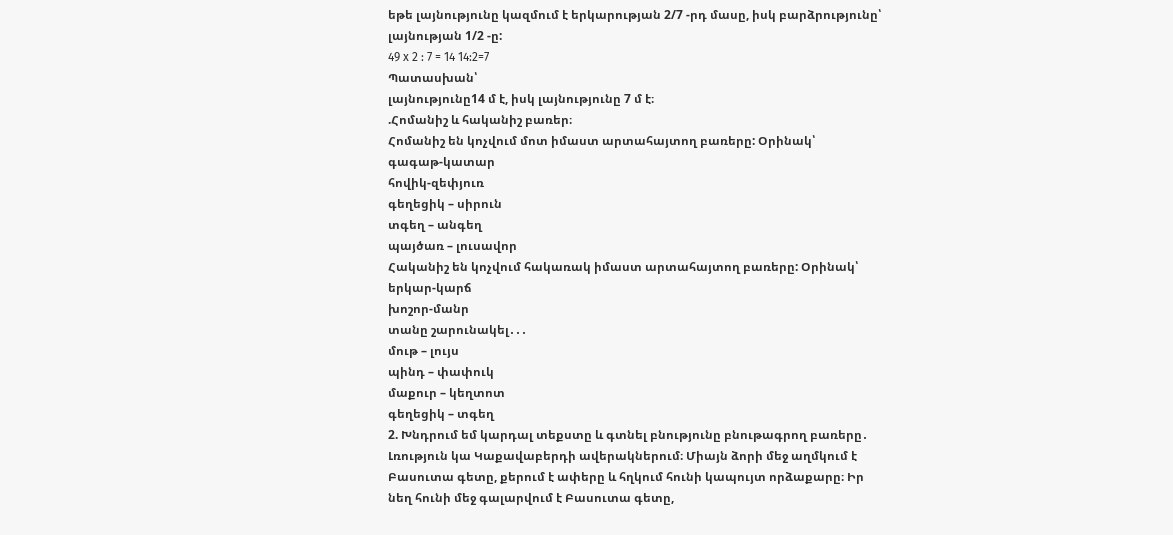եթե լայնությունը կազմում է երկարության 2/7 -րդ մասը, իսկ բարձրությունը՝ լայնության 1/2 -ը:
49 x 2 : 7 = 14 14:2=7
Պատասխան՝
լայնությունը14 մ է, իսկ լայնությունը 7 մ է։
.Հոմանիշ և հականիշ բառեր։
Հոմանիշ են կոչվում մոտ իմաստ արտահայտող բառերը: Օրինակ՝
գագաթ-կատար
հովիկ-զեփյուռ
գեղեցիկ – սիրուն
տգեղ – անգեղ
պայծառ – լուսավոր
Հականիշ են կոչվում հակառակ իմաստ արտահայտող բառերը: Օրինակ՝
երկար-կարճ
խոշոր-մանր
տանը շարունակել․․․
մութ – լույս
պինդ – փափուկ
մաքուր – կեղտոտ
գեղեցիկ – տգեղ
2. Խնդրում եմ կարդալ տեքստը և գտնել բնությունը բնութագրող բառերը․
Լռություն կա Կաքավաբերդի ավերակներում։ Միայն ձորի մեջ աղմկում է Բասուտա գետը, քերում է ափերը և հղկում հունի կապույտ որձաքարը։ Իր նեղ հունի մեջ գալարվում է Բասուտա գետը,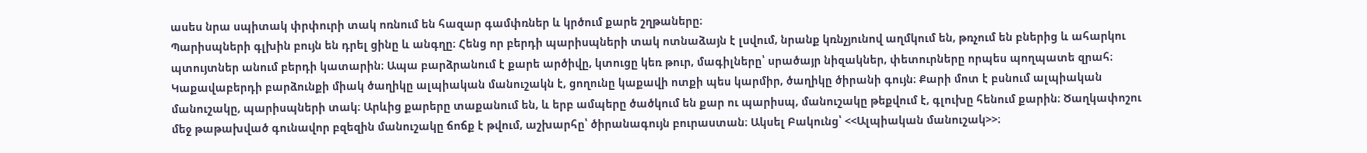ասես նրա սպիտակ փրփուրի տակ ոռնում են հազար գամփռներ և կրծում քարե շղթաները։
Պարիսպների գլխին բույն են դրել ցինը և անգղը։ Հենց որ բերդի պարիսպների տակ ոտնաձայն է լսվում, նրանք կռնչյունով աղմկում են, թռչում են բներից և ահարկու պտույտներ անում բերդի կատարին։ Ապա բարձրանում է քարե արծիվը, կտուցը կեռ թուր, մագիլները՝ սրածայր նիզակներ, փետուրները որպես պողպատե զրահ։
Կաքավաբերդի բարձունքի միակ ծաղիկը ալպիական մանուշակն է, ցողունը կաքավի ոտքի պես կարմիր, ծաղիկը ծիրանի գույն։ Քարի մոտ է բսնում ալպիական մանուշակը, պարիսպների տակ։ Արևից քարերը տաքանում են, և երբ ամպերը ծածկում են քար ու պարիսպ, մանուշակը թեքվում է, գլուխը հենում քարին։ Ծաղկափոշու մեջ թաթախված գունավոր բզեզին մանուշակը ճոճք է թվում, աշխարհը՝ ծիրանագույն բուրաստան։ Ակսել Բակունց՝ <<Ալպիական մանուշակ>>։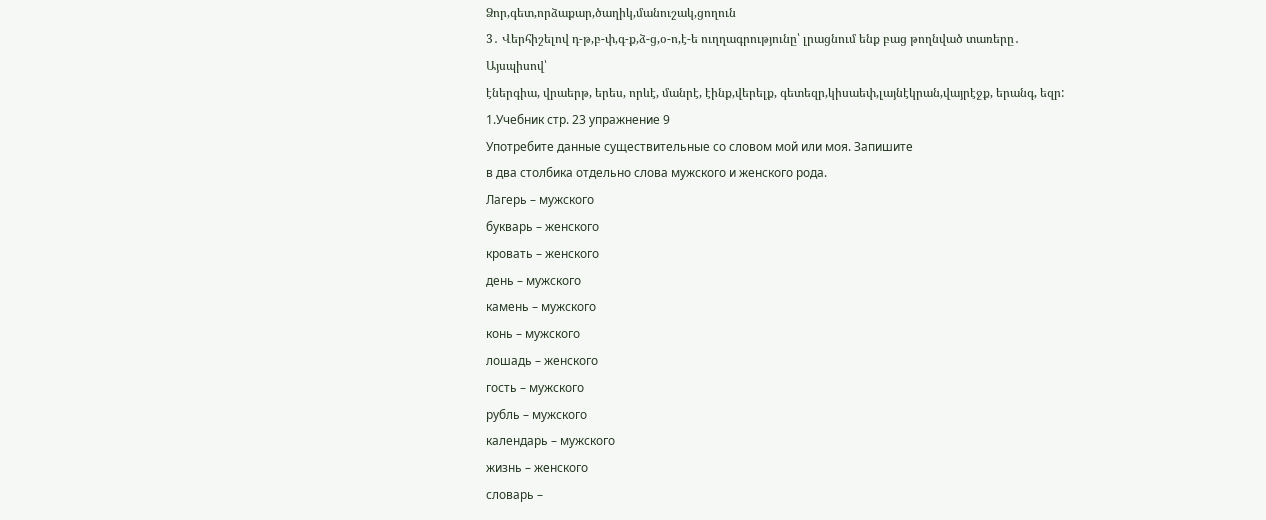Ձոր,գետ,որձաքար,ծաղիկ,մանուշակ,ցողուն
3․ Վերհիշելով դ-թ,բ-փ,գ-ք,ձ-ց,օ-ո,է-ե ուղղագրությունը՝ լրացնում ենք բաց թողնված տառերը․
Այսպիսով՝
էներգիա, վրաերթ, երես, որևէ, մանրէ, էինք,վերելք, գետեզր,կիսաեփ,լայնէկրան,վայրէջք, երանգ, եզր:
1.Учебник стр. 23 упражнение 9
Употребите данные существительные со словом мой или моя. Запишите
в два столбика отдельно слова мужского и женского рода.
Лагерь – мужского
букварь – женского
кровать – женского
день – мужского
камень – мужского
конь – мужского
лошадь – женского
гость – мужского
рубль – мужского
календарь – мужского
жизнь – женского
словарь –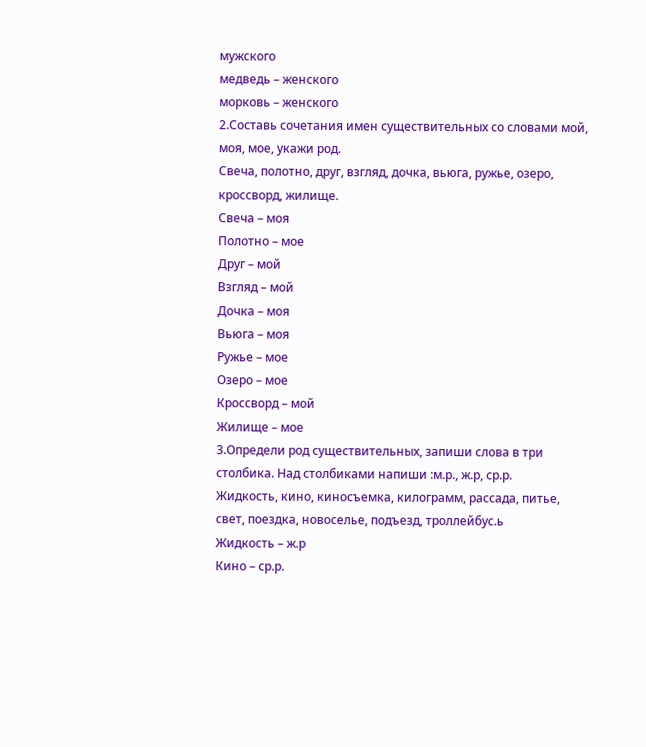мужского
медведь – женского
морковь – женского
2.Составь сочетания имен существительных со словами мой, моя, мое, укажи род.
Свеча, полотно, друг, взгляд, дочка, вьюга, ружье, озеро, кроссворд, жилище.
Свеча – моя
Полотно – мое
Друг – мой
Взгляд – мой
Дочка – моя
Вьюга – моя
Ружье – мое
Озеро – мое
Кроссворд – мой
Жилище – мое
3.Определи род существительных, запиши слова в три столбика. Над столбиками напиши :м.р., ж.р, ср.р.
Жидкость, кино, киносъемка, килограмм, рассада, питье, свет, поездка, новоселье, подъезд, троллейбус.ь
Жидкость – ж.р
Кино – ср.р.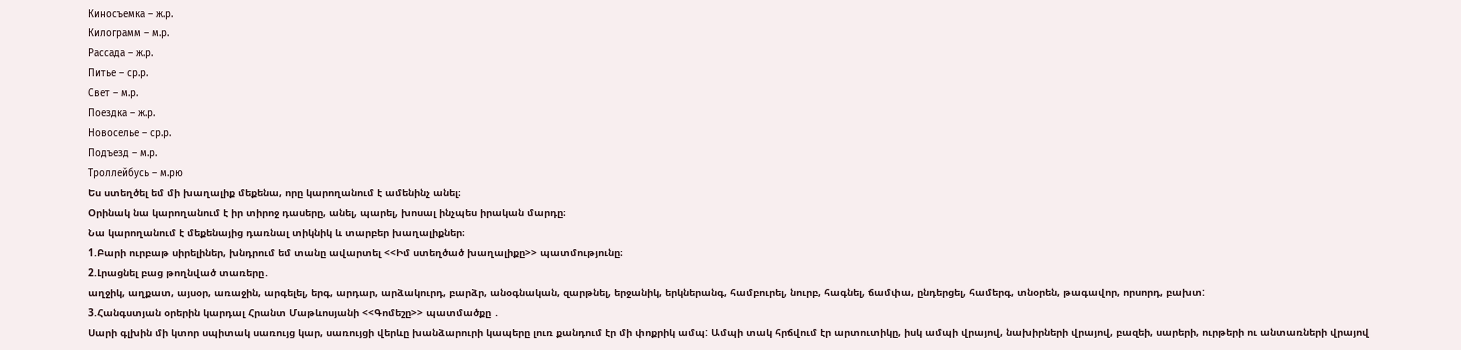Киносъемка – ж.р.
Килограмм – м.р.
Рассада – ж.р.
Питье – ср.р.
Свет – м.р.
Поездка – ж.р.
Новоселье – ср.р.
Подъезд – м.р.
Троллейбусь – м.рю
Ես ստեղծել եմ մի խաղալիք մեքենա, որը կարողանում է ամենինչ անել։
Օրինակ նա կարողանում է իր տիրոջ դասերը, անել, պարել, խոսալ ինչպես իրական մարդը։
Նա կարողանում է մեքենայից դառնալ տիկնիկ և տարբեր խաղալիքներ։
1.Բարի ուրբաթ սիրելիներ, խնդրում եմ տանը ավարտել <<Իմ ստեղծած խաղալիքը>> պատմությունը։
2.Լրացնել բաց թողնված տառերը․
աղջիկ, աղքատ, այսօր, առաջին, արգելել, երգ, արդար, արձակուրդ, բարձր, անօգնական, զարթնել, երջանիկ, երկներանգ, համբուրել, նուրբ, հագնել, ճամփա, ընդերցել, համերգ, տնօրեն, թագավոր, որսորդ, բախտ:
3.Հանգստյան օրերին կարդալ Հրանտ Մաթևոսյանի <<Գոմեշը>> պատմածքը ․
Սարի գլխին մի կտոր սպիտակ սառույց կար, սառույցի վերևը խանձարուրի կապերը լուռ քանդում էր մի փոքրիկ ամպ: Ամպի տակ հրճվում էր արտուտիկը, իսկ ամպի վրայով, նախիրների վրայով, բազեի, սարերի, ուրթերի ու անտառների վրայով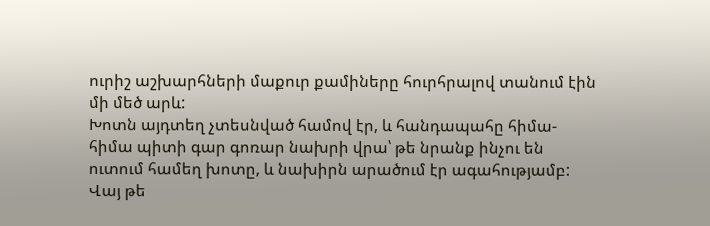ուրիշ աշխարհների մաքուր քամիները հուրհրալով տանում էին մի մեծ արև:
Խոտն այդտեղ չտեսնված համով էր, և հանդապահը հիմա-հիմա պիտի գար գոռար նախրի վրա՝ թե նրանք ինչու են ուտում համեղ խոտը, և նախիրն արածում էր ագահությամբ: Վայ թե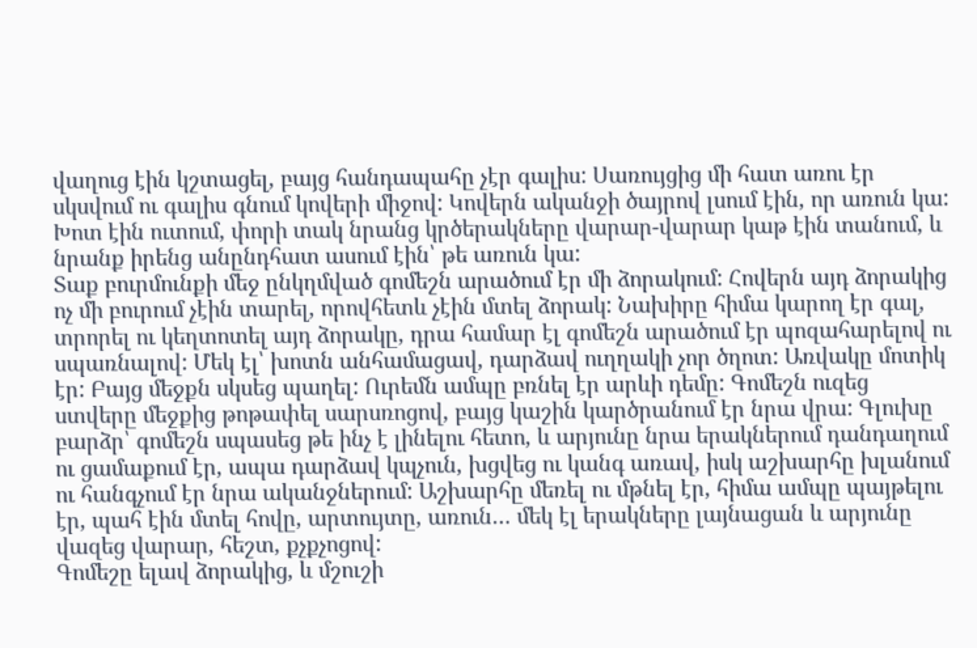վաղուց էին կշտացել, բայց հանդապահը չէր գալիս: Սառույցից մի հատ առու էր սկսվում ու գալիս գնում կովերի միջով: Կովերն ականջի ծայրով լսում էին, որ առուն կա: Խոտ էին ուտում, փորի տակ նրանց կրծերակները վարար-վարար կաթ էին տանում, և նրանք իրենց անընդհատ ասում էին՝ թե առուն կա:
Տաք բուրմունքի մեջ ընկղմված գոմեշն արածում էր մի ձորակում: Հովերն այդ ձորակից ոչ մի բուրում չէին տարել, որովհետև չէին մտել ձորակ: Նախիրը հիմա կարող էր գալ, տրորել ու կեղտոտել այդ ձորակը, դրա համար էլ գոմեշն արածում էր պոզահարելով ու սպառնալով: Մեկ էլ՝ խոտն անհամացավ, դարձավ ուղղակի չոր ծղոտ: Առվակը մոտիկ էր: Բայց մեջքն սկսեց պաղել: Ուրեմն ամպը բռնել էր արևի դեմը: Գոմեշն ուզեց ստվերը մեջքից թոթափել սարսռոցով, բայց կաշին կարծրանում էր նրա վրա: Գլուխը բարձր՝ գոմեշն սպասեց թե ինչ է լինելու հետո, և արյունը նրա երակներում դանդաղում ու ցամաքում էր, ապա դարձավ կպչուն, խցվեց ու կանգ առավ, իսկ աշխարհը խլանում ու հանգչում էր նրա ականջներում: Աշխարհը մեռել ու մթնել էր, հիմա ամպը պայթելու էր, պահ էին մտել հովը, արտույտը, առուն… մեկ էլ երակները լայնացան և արյունը վազեց վարար, հեշտ, քչքչոցով:
Գոմեշը ելավ ձորակից, և մշուշի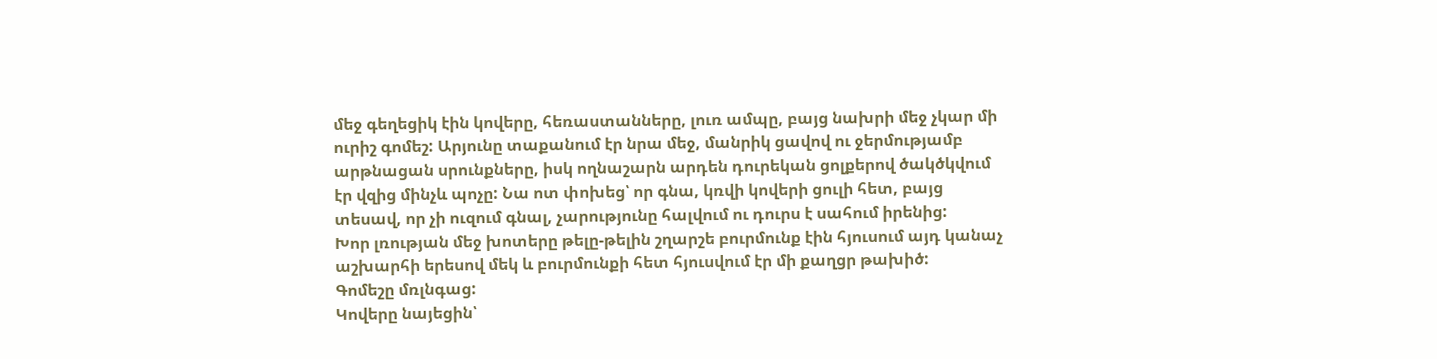մեջ գեղեցիկ էին կովերը, հեռաստանները, լուռ ամպը, բայց նախրի մեջ չկար մի ուրիշ գոմեշ: Արյունը տաքանում էր նրա մեջ, մանրիկ ցավով ու ջերմությամբ արթնացան սրունքները, իսկ ողնաշարն արդեն դուրեկան ցոլքերով ծակծկվում էր վզից մինչև պոչը: Նա ոտ փոխեց՝ որ գնա, կռվի կովերի ցուլի հետ, բայց տեսավ, որ չի ուզում գնալ, չարությունը հալվում ու դուրս է սահում իրենից:
Խոր լռության մեջ խոտերը թելը-թելին շղարշե բուրմունք էին հյուսում այդ կանաչ աշխարհի երեսով մեկ և բուրմունքի հետ հյուսվում էր մի քաղցր թախիծ:
Գոմեշը մռլնգաց:
Կովերը նայեցին՝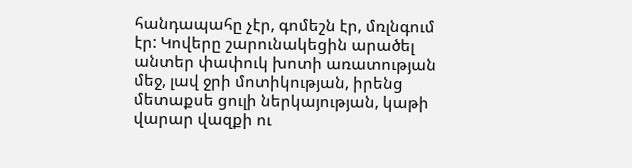հանդապահը չէր, գոմեշն էր, մռլնգում էր: Կովերը շարունակեցին արածել անտեր փափուկ խոտի առատության մեջ, լավ ջրի մոտիկության, իրենց մետաքսե ցուլի ներկայության, կաթի վարար վազքի ու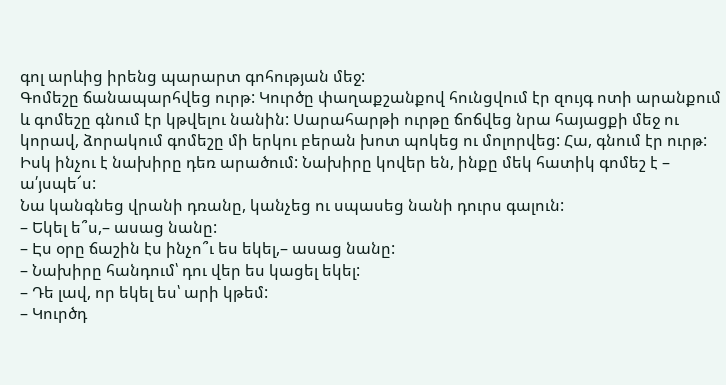գոլ արևից իրենց պարարտ գոհության մեջ:
Գոմեշը ճանապարհվեց ուրթ: Կուրծը փաղաքշանքով հունցվում էր զույգ ոտի արանքում և գոմեշը գնում էր կթվելու նանին: Սարահարթի ուրթը ճոճվեց նրա հայացքի մեջ ու կորավ, ձորակում գոմեշը մի երկու բերան խոտ պոկեց ու մոլորվեց: Հա, գնում էր ուրթ: Իսկ ինչու է նախիրը դեռ արածում: Նախիրը կովեր են, ինքը մեկ հատիկ գոմեշ է – ա՛յսպե՜ս:
Նա կանգնեց վրանի դռանը, կանչեց ու սպասեց նանի դուրս գալուն:
– Եկել ե՞ս,– ասաց նանը:
– Էս օրը ճաշին էս ինչո՞ւ ես եկել,– ասաց նանը:
– Նախիրը հանդում՝ դու վեր ես կացել եկել:
– Դե լավ, որ եկել ես՝ արի կթեմ:
– Կուրծդ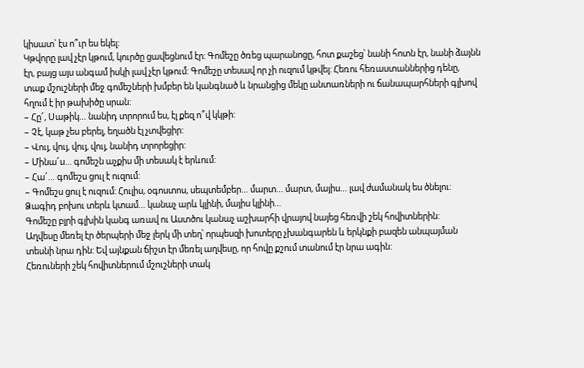կիսատ՝ էս ո՞ւր ես եկել:
Կթվորը լավ չէր կթում, կուրծը ցավեցնում էր: Գոմեշը ծռեց պարանոցը, հոտ քաշեց՝ նանի հոտն էր, նանի ձայնն էր, բայց այս անգամ իսկի լավ չէր կթում: Գոմեշը տեսավ որ չի ուզում կթվել: Հեռու հեռաստաններից դենը, տաք մշուշների մեջ գոմեշների խմբեր են կանգնած և նրանցից մեկը անտառների ու ճանապարհների գլխով հղում է իր թախիծը սրան:
– Հը՜, Սաթիկ… նանիդ տրորում ես, էլ քեզ ո՞վ կկթի:
– Չէ, կաթ չես բերել, եղածն էլ չտվեցիր:
– Վույ, վույ, վույ, վույ, նանիդ տրորեցիր:
– Մինա՜ս… գոմեշն աչքիս մի տեսակ է երևում:
– Հա՜… գոմեշս ցուլ է ուզում:
– Գոմեշս ցուլ է ուզում: Հուլիս, օգոստոս, սեպտեմբեր… մարտ… մարտ, մայիս… լավ ժամանակ ես ծնելու: Ձագիդ բոխու տերև կտամ… կանաչ արև կլինի, մայիս կլինի…
Գոմեշը բլրի գլխին կանգ առավ ու Աստծու կանաչ աշխարհի վրայով նայեց հեռվի շեկ հովիտներին:
Աղվեսը մեռել էր ծերպերի մեջ լերկ մի տեղ՝ որպեսզի խոտերը չխանգարեն և երկնքի բազեն անպայման տեսնի նրա դին: Եվ այնքան ճիշտ էր մեռել աղվեսը, որ հովը քշում տանում էր նրա ագին:
Հեռուների շեկ հովիտներում մշուշների տակ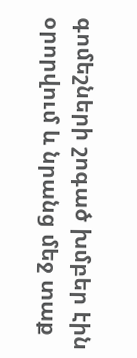գոմեշների շոգած խմբեր էին օրորվում և նրանց մեջ տաք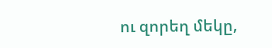ու զորեղ մեկը,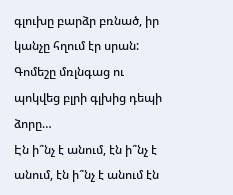գլուխը բարձր բռնած, իր կանչը հղում էր սրան: Գոմեշը մռլնգաց ու պոկվեց բլրի գլխից դեպի ձորը…
Էն ի՞նչ է անում, էն ի՞նչ է անում, էն ի՞նչ է անում էն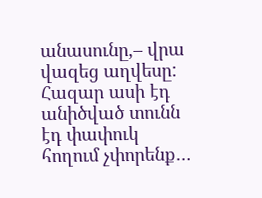անասունը,– վրա վազեց աղվեսը: Հազար ասի էդ անիծված տունն էդ փափուկ հողում չփորենք…